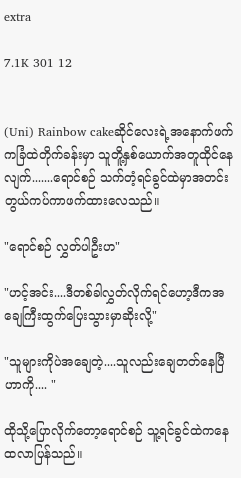extra

7.1K 301 12


(Uni) Rainbow cakeဆိုင်လေးရဲ့အနောက်ဖက်ကခြံထဲတိုက်ခန်းမှာ သူတိူ့နှစ်ယောက်အတူထိုင်နေလျက်.......ရောင်စဉ် သက်တံ့ရင်ခွင်ထဲမှာအတင်းတွယ်ကပ်ကာဖက်ထားလေသည်။

"ရောင်စဉ် လွှတ်ပါဦးဟ"

"ဟင့်အင်း....ဒီတစ်ခါလွှတ်လိုက်ရင်ဟော့ဒီကအချေကြီးထွက်ပြေးသွားမှာဆိုးလို့"

"သူများကိုပဲအချေတဲ့....သူလည်းချေတတ်နေပြီဟာကို.... "

ထိုသို့ပြောလိုက်တော့ရောင်စဉ် သူ့ရင်ခွင်ထဲကနေထလာပြန်သည်။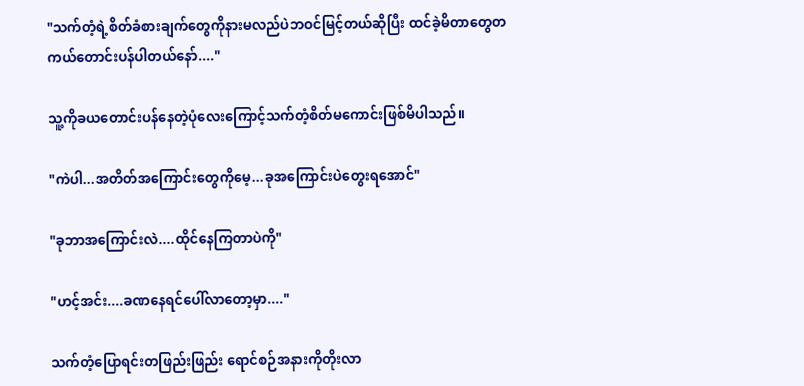"သက်တံ့ရဲ့စိတ်ခံစားချက်တွေကိုနားမလည်ပဲဘဝင်မြင့်တယ်ဆိုပြီး ထင်ခဲ့မိတာတွေတကယ်တောင်းပန်ပါတယ်နော်...."

သူ့ကိုခယတောင်းပန်နေတဲ့ပုံလေးကြောင့်သက်တံ့စိတ်မကောင်းဖြစ်မိပါသည်။

"ကဲပါ...အတိတ်အကြောင်းတွေကိုမေ့...ခုအကြောင်းပဲတွေးရအောင်"

"ခုဘာအကြောင်းလဲ....ထိုင်နေကြတာပဲကို"

"ဟင့်အင်း....ခဏနေရင်ပေါ်လာတော့မှာ...."

သက်တံ့ပြောရင်းတဖြည်းဖြည်း ရောင်စဉ်အနားကိုတိုးလာ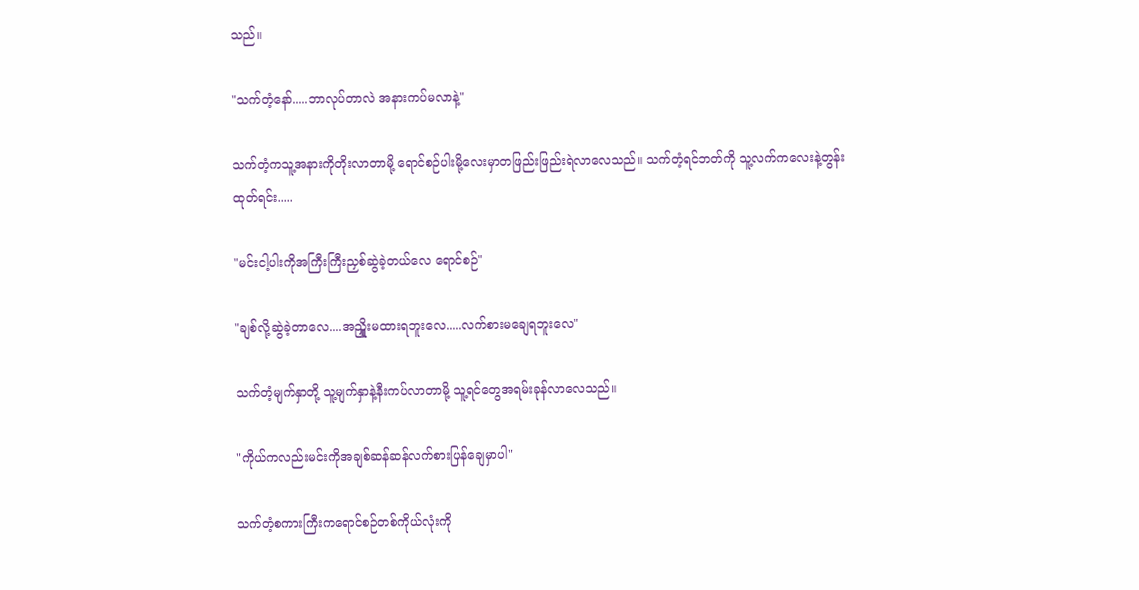သည်။

"သက်တံ့နော်.....ဘာလုပ်တာလဲ အနားကပ်မလာနဲ့"

သက်တံ့ကသူ့အနားကိုတိုးလာတာမို့ ရောင်စဉ်ပါးမို့လေးမှာတဖြည်းဖြည်းရဲလာလေသည်။ သက်တံ့ရင်ဘတ်ကို သူ့လက်ကလေးနဲ့တွန်းထုတ်ရင်း.....

"မင်းငါ့ပါးကိုအကြီးကြီးညှစ်ဆွဲခဲ့တယ်လေ ရောင်စဉ်"

"ချစ်လို့ဆွဲခဲ့တာလေ....အညှိူးမထားရဘူးလေ.....လက်စားမချေရဘူးလေ"

သက်တံ့မျက်နှာတို့ သူ့မျက်နှာနဲ့နီးကပ်လာတာမို့ သူ့ရင်တွေအရမ်းခုန်လာလေသည်။

"ကိုယ်ကလည်းမင်းကိုအချစ်ဆန်ဆန်လက်စားပြန်ချေမှာပါ"

သက်တံ့စကားကြီးကရောင်စဉ်တစ်ကိုယ်လုံးကို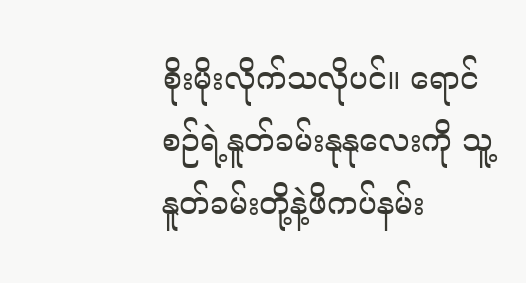စိုးမိုးလိုက်သလိုပင်။ ရောင်စဉ်ရဲ့နူတ်ခမ်းနုနုလေးကို သူ့နူတ်ခမ်းတို့နဲ့ဖိကပ်နမ်း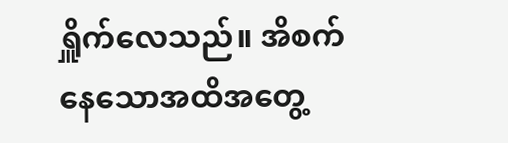ရှိူက်လေသည်။ အိစက်နေသောအထိအတွေ့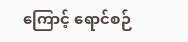ကြောင့် ရောင်စဉ်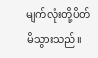မျက်လုံးတို့ပိတ်မိသွားသည်။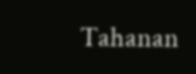Tahanan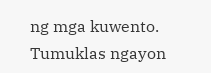ng mga kuwento. Tumuklas ngayon